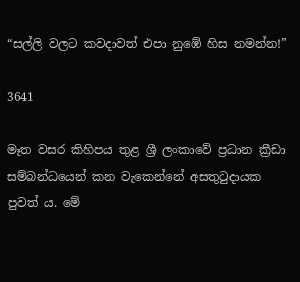“සල්ලි වලට කවදාවත් එපා නුඹේ හිස නමන්න!”

3641

මෑත වසර කිහිපය තුළ ශ්‍රී ලංකාවේ ප්‍රධාන ක්‍රීඩා සම්බන්ධයෙන් කන වැකෙන්නේ අසතුටුදායක පුවත් ය. මේ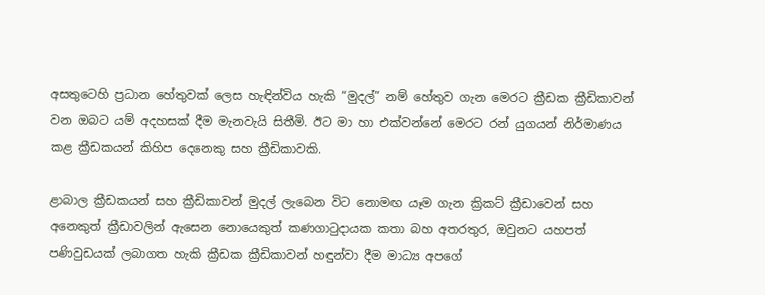අසතුටෙහි ප්‍රධාන හේතුවක් ලෙස හැඳින්විය හැකි “මුදල්” නම් හේතුව ගැන මෙරට ක්‍රීඩක ක්‍රීඩිකාවන් වන ඔබට යම් අදහසක් දීම මැනවැයි සිතීමි. ඊට මා හා එක්වන්නේ මෙරට රන් යුගයන් නිර්මාණය කළ ක්‍රීඩකයන් කිහිප දෙනෙකු සහ ක්‍රීඩිකාවකි.

ළාබාල ක්‍රීඩකයන් සහ ක්‍රීඩිකාවන් මුදල් ලැබෙන විට නොමඟ යෑම ගැන ක්‍රිකට් ක්‍රීඩාවෙන් සහ අනෙකුත් ක්‍රීඩාවලින් ඇසෙන නොයෙකුත් කණගාටුදායක කතා බහ අතරතුර, ඔවුනට යහපත් පණිවුඩයක් ලබාගත හැකි ක්‍රීඩක ක්‍රීඩිකාවන් හඳුන්වා දීම මාධ්‍ය අපගේ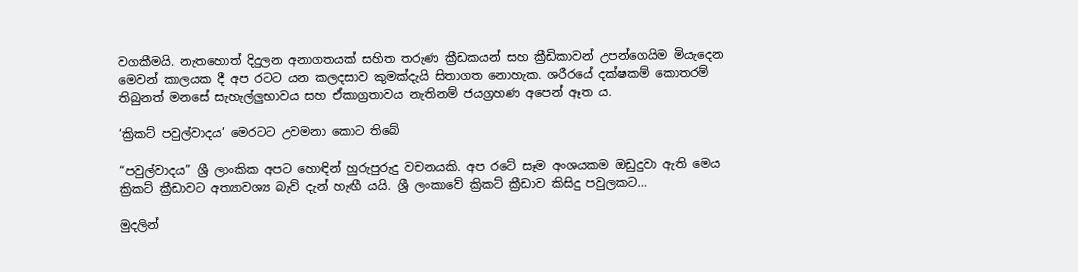වගකීමයි. නැතහොත් දිදුලන අනාගතයක් සහිත තරුණ ක්‍රීඩකයන් සහ ක්‍රීඩිකාවන් උපන්ගෙයිම මියැදෙන මෙවන් කාලයක දී අප රටට යන කලදසාව කුමක්දැයි සිතාගත නොහැක. ශරීරයේ දක්ෂකම් කොතරම් තිබුනත් මනසේ සැහැල්ලුභාවය සහ ඒකාග්‍රතාවය නැතිනම් ජයග්‍රහණ අපෙන් ඈත ය.

‘ක්‍රිකට් පවුල්වාදය’ මෙරටට උවමනා කොට තිබේ

“පවුල්වාදය” ශ්‍රී ලාංකික අපට හොඳින් හුරුපුරුදු වචනයකි. අප රටේ සෑම අංශයකම ඔඩුදුවා ඇති මෙය ක්‍රිකට් ක්‍රීඩාවට අත්‍යාවශ්‍ය බැව් දැන් හැඟී යයි. ශ්‍රී ලංකාවේ ක්‍රිකට් ක්‍රීඩාව කිසිදු පවුලකට…

මුදලින්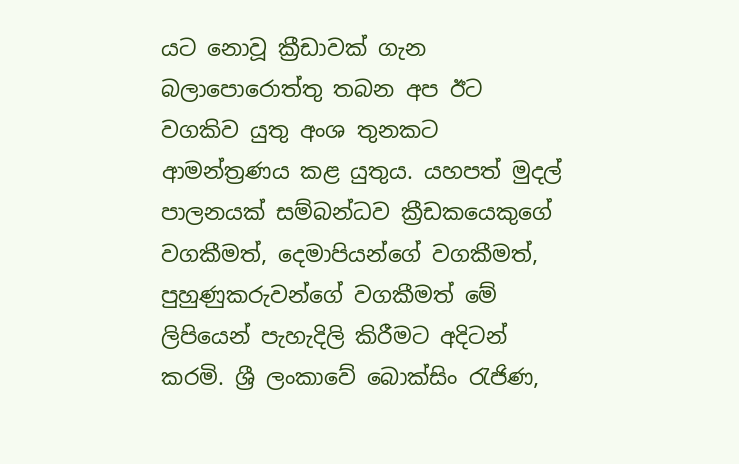යට නොවූ ක්‍රීඩාවක් ගැන බලාපොරොත්තු තබන අප ඊට වගකිව යුතු අංශ තුනකට ආමන්ත්‍රණය කළ යුතුය. යහපත් මුදල් පාලනයක් සම්බන්ධව ක්‍රීඩකයෙකුගේ වගකීමත්, දෙමාපියන්ගේ වගකීමත්, පුහුණුකරුවන්ගේ වගකීමත් මේ ලිපියෙන් පැහැදිලි කිරීමට අදිටන් කරමි. ශ්‍රී ලංකාවේ බොක්සිං රැජිණ,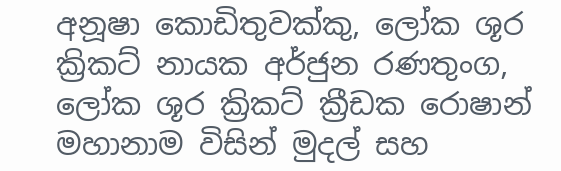අනූෂා කොඩිතුවක්කු, ලෝක ශූර ක්‍රිකට් නායක අර්ජුන රණතුංග, ලෝක ශූර ක්‍රිකට් ක්‍රීඩක රොෂාන් මහානාම විසින් මුදල් සහ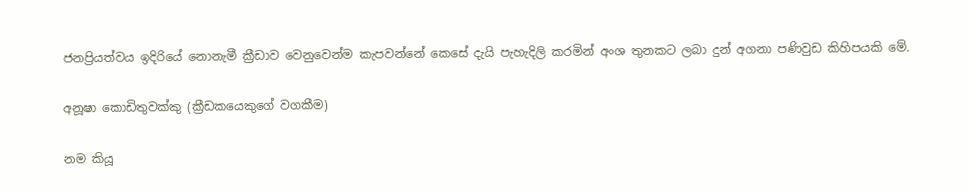ජනප්‍රියත්වය ඉදිරියේ නොනැමී ක්‍රීඩාව වෙනුවෙන්ම කැපවන්නේ කෙසේ දැයි පැහැදිලි කරමින් අංශ තුනකට ලබා දුන් අගනා පණිවුඩ කිහිපයකි මේ.

අනූෂා කොඩිතුවක්කු (ක්‍රීඩකයෙකුගේ වගකීම)

නම කියූ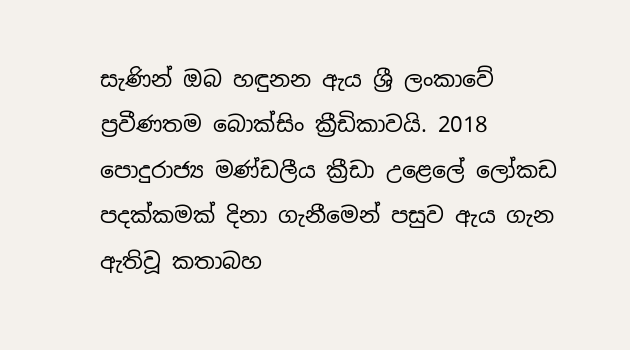සැණින් ඔබ හඳුනන ඇය ශ්‍රී ලංකාවේ ප්‍රවීණතම බොක්සිං ක්‍රීඩිකාවයි. 2018 පොදුරාජ්‍ය මණ්ඩලීය ක්‍රීඩා උළෙලේ ලෝකඩ පදක්කමක් දිනා ගැනීමෙන් පසුව ඇය ගැන ඇතිවූ කතාබහ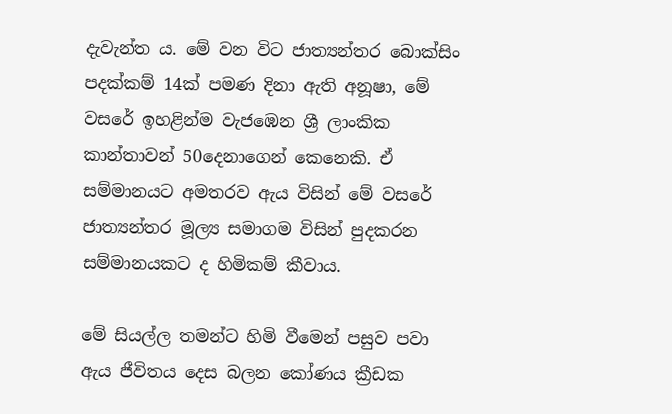දැවැන්ත ය. මේ වන විට ජාත්‍යන්තර බොක්සිං පදක්කම් 14ක් පමණ දිනා ඇති අනූෂා, මේ වසරේ ඉහළින්ම වැජඹෙන ශ්‍රී ලාංකික කාන්තාවන් 50දෙනාගෙන් කෙනෙකි. ඒ සම්මානයට අමතරව ඇය විසින් මේ වසරේ ජාත්‍යන්තර මූල්‍ය සමාගම විසින් පුදකරන සම්මානයකට ද හිමිකම් කීවාය.

මේ සියල්ල තමන්ට හිමි වීමෙන් පසුව පවා ඇය ජීවිතය දෙස බලන කෝණය ක්‍රීඩක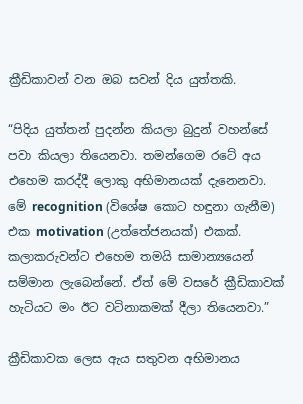ක්‍රීඩිකාවන් වන ඔබ සවන් දිය යුත්තකි.

“පිදිය යුත්තන් පුදන්න කියලා බුදුන් වහන්සේ පවා කියලා තියෙනවා. තමන්ගෙම රටේ අය එහෙම කරද්දී ලොකු අභිමානයක් දැනෙනවා. මේ recognition (විශේෂ කොට හඳුනා ගැනීම) එක motivation (උත්තේජනයක්) එකක්. කලාකරුවන්ට එහෙම තමයි සාමාන්‍යයෙන් සම්මාන ලැබෙන්නේ. ඒත් මේ වසරේ ක්‍රීඩිකාවක් හැටියට මං ඊට වටිනාකමක් දීලා තියෙනවා.”

ක්‍රීඩිකාවක ලෙස ඇය සතුවන අභිමානය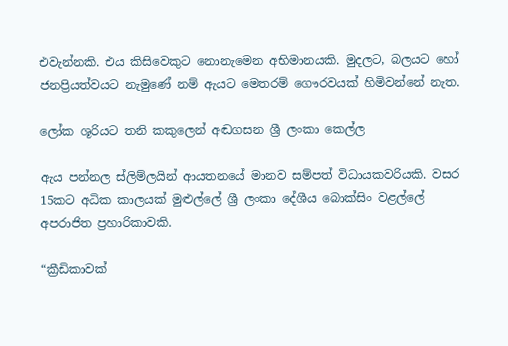එවැන්නකි. එය කිසිවෙකුට නොනැමෙන අභිමානයකි. මුදලට, බලයට හෝ ජනප්‍රියත්වයට නැමුණේ නම් ඇයට මෙතරම් ගෞරවයක් හිමිවන්නේ නැත.

ලෝක ශූරියට තනි කකුලෙන් අඬගසන ශ්‍රී ලංකා කෙල්ල

ඇය පන්නල ස්ලිම්ලයින් ආයතනයේ මානව සම්පත් විධායකවරියකි. වසර 15කට අධික කාලයක් මුළුල්ලේ ශ්‍රී ලංකා දේශීය බොක්සිං වළල්ලේ අපරාජිත ප්‍රහාරිකාවකි.

“ක්‍රීඩිකාවක්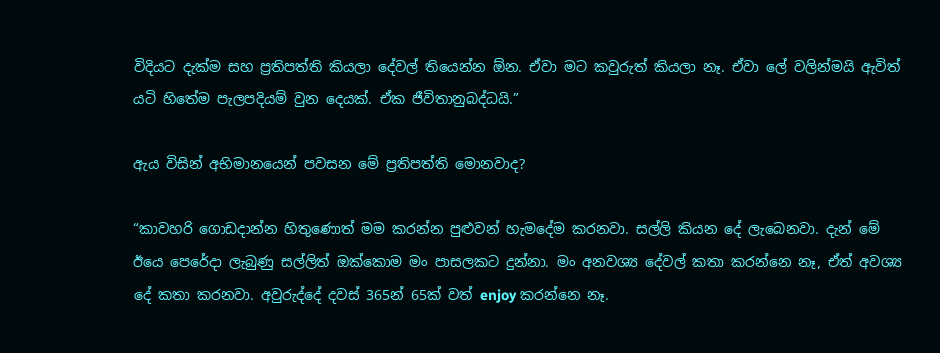විදියට දැක්ම සහ ප්‍රතිපත්ති කියලා දේවල් තියෙන්න ඕන. ඒවා මට කවුරුත් කියලා නෑ. ඒවා ලේ වලින්මයි ඇවිත් යටි හිතේම පැලපදියම් වුන දෙයක්. ඒක ජීවිතානුබද්ධයි.”

ඇය විසින් අභිමානයෙන් පවසන මේ ප්‍රතිපත්ති මොනවාද?

“කාවහරි ගොඩදාන්න හිතුණොත් මම කරන්න පුළුවන් හැමදේම කරනවා. සල්ලි කියන දේ ලැබෙනවා. දැන් මේ ඊයෙ පෙරේදා ලැබුණු සල්ලිත් ඔක්කොම මං පාසලකට දුන්නා. මං අනවශ්‍ය දේවල් කතා කරන්නෙ නෑ, ඒත් අවශ්‍ය දේ කතා කරනවා. අවුරුද්දේ දවස් 365න් 65ක් වත් enjoy කරන්නෙ නෑ.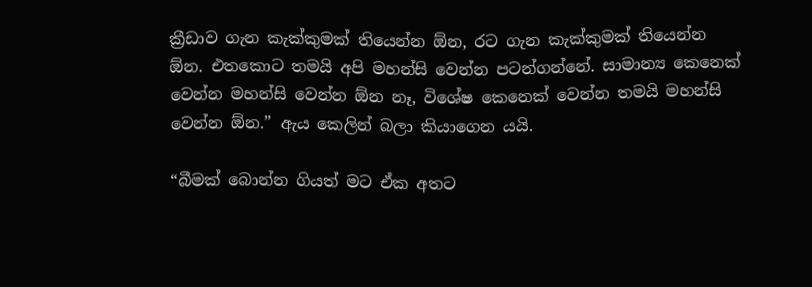ක්‍රීඩාව ගැන කැක්කුමක් තියෙන්න ඕන, රට ගැන කැක්කුමක් තියෙන්න ඕන. එතකොට තමයි අපි මහන්සි වෙන්න පටන්ගන්නේ. සාමාන්‍ය කෙනෙක් වෙන්න මහන්සි වෙන්න ඕන නෑ, විශේෂ කෙනෙක් වෙන්න තමයි මහන්සි වෙන්න ඕන.” ඇය කෙලින් බලා කියාගෙන යයි.

“බීමක් බොන්න ගියත් මට ඒක අතට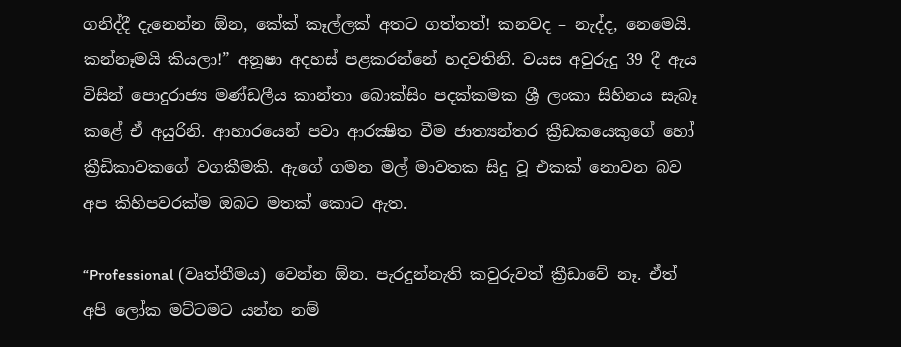ගනිද්දී දැනෙන්න ඕන, කේක් කෑල්ලක් අතට ගත්තත්! කනවද – නැද්ද, නෙමෙයි. කන්නෑමයි කියලා!” අනූෂා අදහස් පළකරන්නේ හදවතිනි. වයස අවුරුදු 39 දී ඇය විසින් පොදුරාජ්‍ය මණ්ඩලීය කාන්තා බොක්සිං පදක්කමක ශ්‍රී ලංකා සිහිනය සැබෑ කළේ ඒ අයුරිනි. ආහාරයෙන් පවා ආරක්‍ෂිත වීම ජාත්‍යන්තර ක්‍රීඩකයෙකුගේ හෝ ක්‍රීඩිකාවකගේ වගකීමකි. ඇගේ ගමන මල් මාවතක සිදු වූ එකක් නොවන බව අප කිහිපවරක්ම ඔබට මතක් කොට ඇත.

“Professional (වෘත්තීමය) වෙන්න ඕන. පැරදුන්නැති කවුරුවත් ක්‍රීඩාවේ නෑ. ඒත් අපි ලෝක මට්ටමට යන්න නම්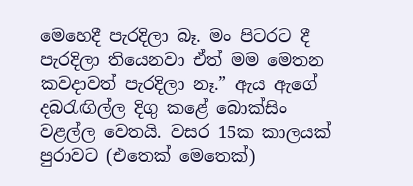මෙහෙදී පැරදිලා බෑ. මං පිටරට දී පැරදිලා තියෙනවා ඒත් මම මෙතන කවදාවත් පැරදිලා නෑ.” ඇය ඇගේ දබරැඟිල්ල දිගු කළේ බොක්සිං වළල්ල වෙතයි. වසර 15ක කාලයක් පුරාවට (එතෙක් මෙතෙක්)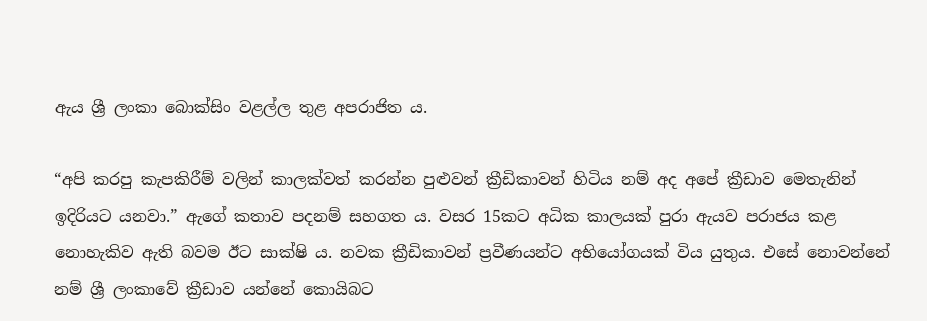ඇය ශ්‍රී ලංකා බොක්සිං වළල්ල තුළ අපරාජිත ය.

“අපි කරපු කැපකිරීම් වලින් කාලක්වත් කරන්න පුළුවන් ක්‍රීඩිකාවන් හිටිය නම් අද අපේ ක්‍රීඩාව මෙතැනින් ඉදිරියට යනවා.” ඇගේ කතාව පදනම් සහගත ය. වසර 15කට අධික කාලයක් පුරා ඇයව පරාජය කළ නොහැකිව ඇති බවම ඊට සාක්ෂි ය. නවක ක්‍රීඩිකාවන් ප්‍රවීණයන්ට අභියෝගයක් විය යුතුය. එසේ නොවන්නේ නම් ශ්‍රී ලංකාවේ ක්‍රීඩාව යන්නේ කොයිබට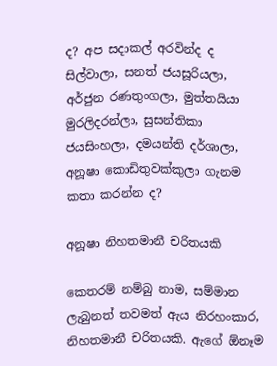ද? අප සදාකල් අරවින්ද ද සිල්වාලා, සනත් ජයසූරියලා, අර්ජුන රණතුංගලා, මුත්තයියා මුරලිදරන්ලා, සුසන්තිකා ජයසිංහලා, දමයන්ති දර්ශාලා, අනූෂා කොඩිතුවක්කුලා ගැනම කතා කරන්න ද?

අනූෂා නිහතමානී චරිතයකි

කෙතරම් නම්බු නාම, සම්මාන ලැබුනත් තවමත් ඇය නිරහංකාර, නිහතමානී චරිතයකි. ඇගේ ඕනෑම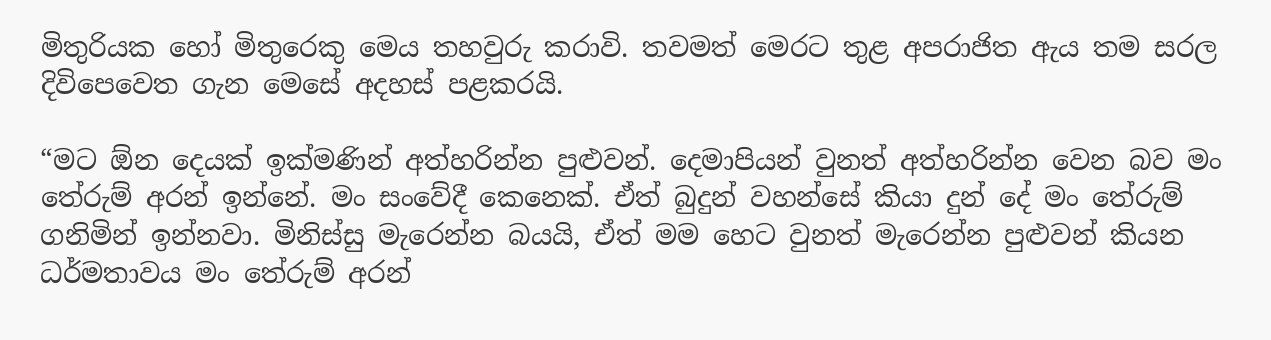මිතුරියක හෝ මිතුරෙකු මෙය තහවුරු කරාවි. තවමත් මෙරට තුළ අපරාජිත ඇය තම සරල දිවිපෙවෙත ගැන මෙසේ අදහස් පළකරයි.

“මට ඕන දෙයක් ඉක්මණින් අත්හරින්න පුළුවන්. දෙමාපියන් වුනත් අත්හරින්න වෙන බව මං තේරුම් අරන් ඉන්නේ. මං සංවේදී කෙනෙක්. ඒත් බුදුන් වහන්සේ කියා දුන් දේ මං තේරුම් ගනිමින් ඉන්නවා. මිනිස්සු මැරෙන්න බයයි, ඒත් මම හෙට වුනත් මැරෙන්න පුළුවන් කියන ධර්මතාවය මං තේරුම් අරන්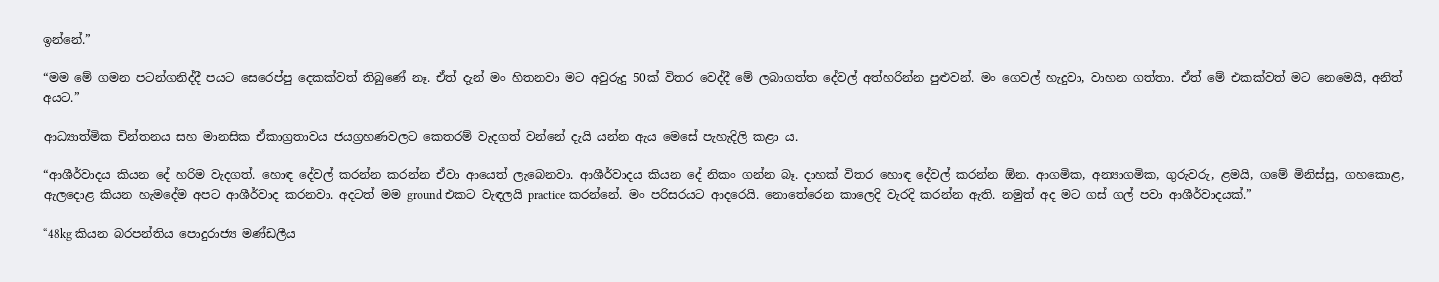ඉන්නේ.”

“මම මේ ගමන පටන්ගනිද්දී පයට සෙරෙප්පු දෙකක්වත් තිබුණේ නෑ. ඒත් දැන් මං හිතනවා මට අවුරුදු 50ක් විතර වෙද්දී මේ ලබාගත්ත දේවල් අත්හරින්න පුළුවන්. මං ගෙවල් හැදුවා, වාහන ගත්තා. ඒත් මේ එකක්වත් මට නෙමෙයි, අනිත් අයට.”

ආධ්‍යාත්මික චින්තනය සහ මානසික ඒකාග්‍රතාවය ජයග්‍රහණවලට කෙතරම් වැදගත් වන්නේ දැයි යන්න ඇය මෙසේ පැහැදිලි කළා ය.

“ආශීර්වාදය කියන දේ හරිම වැදගත්. හොඳ දේවල් කරන්න කරන්න ඒවා ආයෙත් ලැබෙනවා. ආශීර්වාදය කියන දේ නිකං ගන්න බෑ. දාහක් විතර හොඳ දේවල් කරන්න ඕන. ආගමික, අන්‍යාගමික, ගුරුවරු, ළමයි, ගමේ මිනිස්සු, ගහකොළ, ඇලදොළ කියන හැමදේම අපට ආශීර්වාද කරනවා. අදටත් මම ground එකට වැඳලයි practice කරන්නේ. මං පරිසරයට ආදරෙයි. නොතේරෙන කාලෙදි වැරදි කරන්න ඇති. නමුත් අද මට ගස් ගල් පවා ආශීර්වාදයක්.”

“48kg කියන බරපන්තිය පොදුරාජ්‍ය මණ්ඩලීය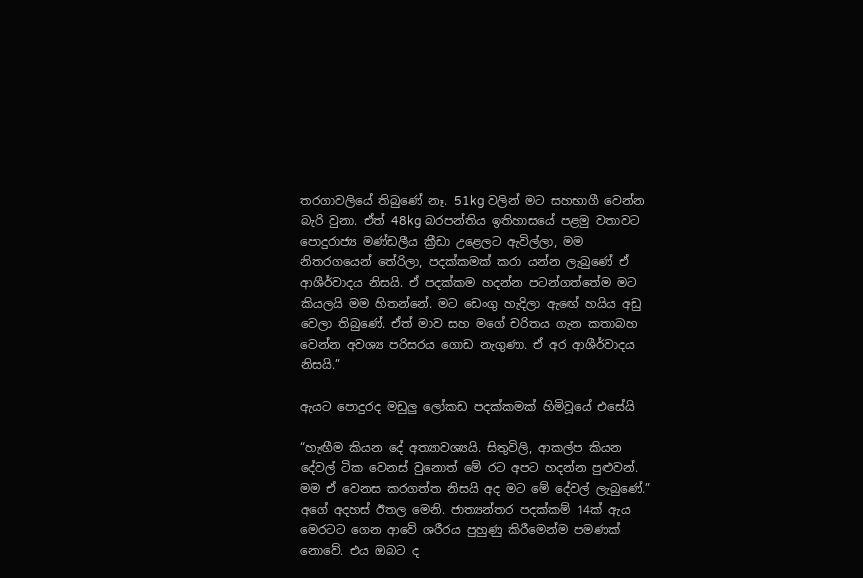තරගාවලියේ තිබුණේ නෑ. 51kg වලින් මට සහභාගී වෙන්න බැරි වුනා. ඒත් 48kg බරපන්තිය ඉතිහාසයේ පළමු වතාවට පොදුරාජ්‍ය මණ්ඩලීය ක්‍රීඩා උළෙලට ඇවිල්ලා, මම නිතරගයෙන් තේරිලා, පදක්කමක් කරා යන්න ලැබුණේ ඒ ආශීර්වාදය නිසයි. ඒ පදක්කම හදන්න පටන්ගත්තේම මට කියලයි මම හිතන්නේ. මට ඩෙංගු හැදිලා ඇඟේ හයිය අඩු වෙලා තිබුණේ. ඒත් මාව සහ මගේ චරිතය ගැන කතාබහ වෙන්න අවශ්‍ය පරිසරය ගොඩ නැගුණා. ඒ අර ආශීර්වාදය නිසයි.”

ඇයට පොදුරද මඩුලු ලෝකඩ පදක්කමක් හිමිවූයේ එසේයි

“හැඟීම කියන දේ අත්‍යාවශ්‍යයි. සිතුවිලි, ආකල්ප කියන දේවල් ටික වෙනස් වුනොත් මේ රට අපට හදන්න පුළුවන්. මම ඒ වෙනස කරගත්ත නිසයි අද මට මේ දේවල් ලැබුණේ.” අගේ අදහස් ඊතල මෙනි. ජාත්‍යන්තර පදක්කම් 14ක් ඇය මෙරටට ගෙන ආවේ ශරීරය පුහුණු කිරීමෙන්ම පමණක් නොවේ. එය ඔබට ද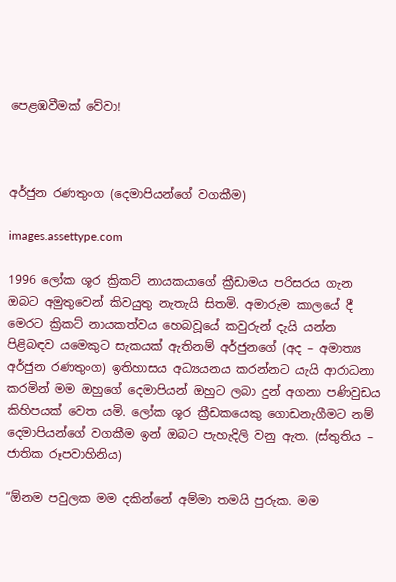පෙළඹවීමක් වේවා!



අර්ජුන රණතුංග (දෙමාපියන්ගේ වගකීම)

images.assettype.com

1996 ලෝක ශූර ක්‍රිකට් නායකයාගේ ක්‍රීඩාමය පරිසරය ගැන ඔබට අමුතුවෙන් කිවයුතු නැතැයි සිතමි. අමාරුම කාලයේ දී මෙරට ක්‍රිකට් නායකත්වය හෙබවූයේ කවුරුන් දැයි යන්න පිළිබඳව යමෙකුට සැකයක් ඇතිනම් අර්ජුනගේ (අද – අමාත්‍ය අර්ජුන රණතුංග) ඉතිහාසය අධ්‍යයනය කරන්නට යැයි ආරාධනා කරමින් මම ඔහුගේ දෙමාපියන් ඔහුට ලබා දුන් අගනා පණිවුඩය කිහිපයක් වෙත යමි. ලෝක ශූර ක්‍රීඩකයෙකු ගොඩනැගීමට නම් දෙමාපියන්ගේ වගකීම ඉන් ඔබට පැහැදිලි වනු ඇත. (ස්තුතිය – ජාතික රූපවාහිනිය)

“ඕනම පවුලක මම දකින්නේ අම්මා තමයි පුරුක. මම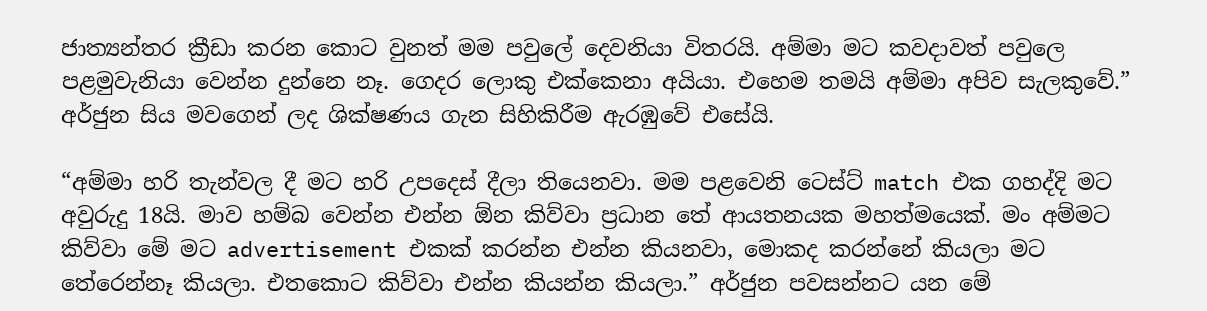ජාත්‍යන්තර ක්‍රීඩා කරන කොට වුනත් මම පවුලේ දෙවනියා විතරයි. අම්මා මට කවදාවත් පවුලෙ පළමුවැනියා වෙන්න දුන්නෙ නෑ. ගෙදර ලොකු එක්කෙනා අයියා. එහෙම තමයි අම්මා අපිව සැලකුවේ.” අර්ජුන සිය මවගෙන් ලද ශික්ෂණය ගැන සිහිකිරීම ඇරඹුවේ එසේයි.

“අම්මා හරි තැන්වල දී මට හරි උපදෙස් දීලා තියෙනවා. මම පළවෙනි ටෙස්ට් match එක ගහද්දි මට අවුරුදු 18යි. මාව හම්බ වෙන්න එන්න ඕන කිව්වා ප්‍රධාන තේ ආයතනයක මහත්මයෙක්. මං අම්මට කිව්වා මේ මට advertisement එකක් කරන්න එන්න කියනවා, මොකද කරන්නේ කියලා මට තේරෙන්නෑ කියලා. එතකොට කිව්වා එන්න කියන්න කියලා.” අර්ජුන පවසන්නට යන මේ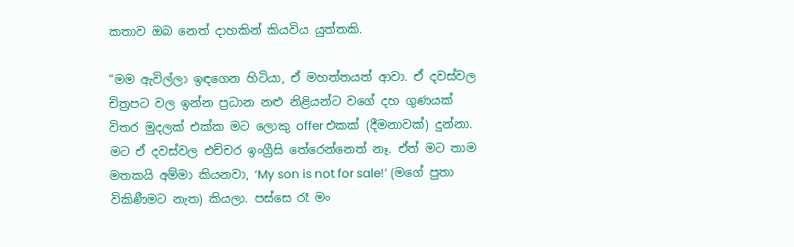කතාව ඔබ නෙත් දාහකින් කියවිය යුත්තකි.

“මම ඇවිල්ලා ඉඳගෙන හිටියා, ඒ මහත්තයත් ආවා. ඒ දවස්වල චිත්‍රපට වල ඉන්න ප්‍රධාන නළු නිළියන්ට වගේ දහ ගුණයක් විතර මුදලක් එක්ක මට ලොකු offer එකක් (දීමනාවක්) දුන්නා. මට ඒ දවස්වල එච්චර ඉංග්‍රීසි තේරෙන්නෙත් නෑ. ඒත් මට තාම මතකයි අම්මා කියනවා, ‘My son is not for sale!’ (මගේ පුතා විකිණීමට නැත) කියලා. පස්සෙ රෑ මං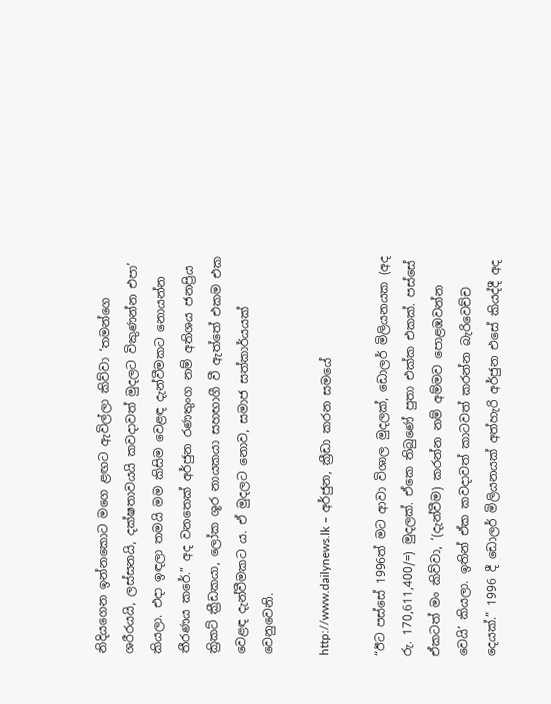නිදියගෙන ඉන්නකොට මගෙ ළඟට ඇවිල්ලා කිව්වා ‘තමන්ගෙ ශරීරයයි, ලස්සනයි, දක්ෂතාවයයි කවදාවත් මුදලට විකුණන්න එපා’ කියලා. එදා ඉඳලා තමයි මම කිසිම වෙළඳ දැන්වීමකට නොයන්න තීරණය කරේ.” අද වනතෙක් අර්ජුන රණතුංග නම් අතිශය ජනප්‍රිය ක්‍රිකට් ක්‍රීඩකයා, ලෝක ශූර නායකයා සහභාගී වී ඇත්තේ එකම එක වෙළඳ දැන්වීමකට ය. ඒ මුදලට නොව, සමාජ සත්කාර්යයක් වෙනුවෙනි.

http://www.dailynews.lk – අර්ජුන, ක්‍රීඩා කරන සමයේ

“ඊට පස්සේ 1996ත් මට ආවා විශාල මුදලක්, ඩොලර් මිලියනයක (අද රු. 170,611,400/=) මුදලක්. ඒකෙ තිබුණේ පුතා එක්ක එකක්. පස්සේ ඒකටත් මං කිව්වා, ‘(දැන්වීම) කරන්න නම් අම්මව පොළඹවන්න වෙයි’ කියලා. ඉතින් ඒක කවදාවත් කාටවත් කරන්න බැරිවෙච්ච දෙයක්.” 1996 දී ඩොලර් මිලියනයක් අත්හැරි අර්ජුන එසේ කියද්දී අද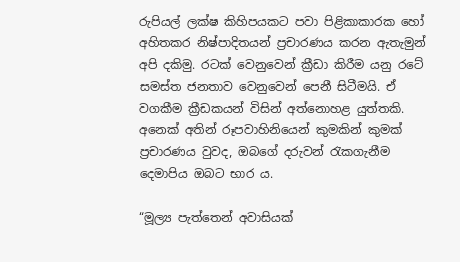රුපියල් ලක්ෂ කිහිපයකට පවා පිළිකාකාරක හෝ අහිතකර නිෂ්පාදිතයන් ප්‍රචාරණය කරන ඇතැමුන් අපි දකිමු. රටක් වෙනුවෙන් ක්‍රීඩා කිරීම යනු රටේ සමස්ත ජනතාව වෙනුවෙන් පෙනී සිටීමයි. ඒ වගකීම ක්‍රීඩකයන් විසින් අත්නොහළ යුත්තකි. අනෙක් අතින් රූපවාහිනියෙන් කුමකින් කුමක් ප්‍රචාරණය වුවද, ඔබගේ දරුවන් රැකගැනීම දෙමාපිය ඔබට භාර ය.

“මූල්‍ය පැත්තෙන් අවාසියක්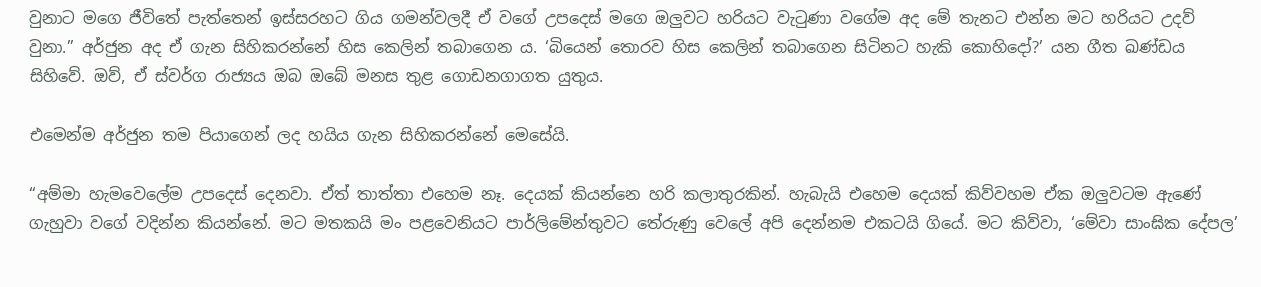වුනාට මගෙ ජීවිතේ පැත්තෙන් ඉස්සරහට ගිය ගමන්වලදී ඒ වගේ උපදෙස් මගෙ ඔලුවට හරියට වැටුණා වගේම අද මේ තැනට එන්න මට හරියට උදව් වුනා.” අර්ජුන අද ඒ ගැන සිහිකරන්නේ හිස කෙලින් තබාගෙන ය. ‘බියෙන් තොරව හිස කෙලින් තබාගෙන සිටිනට හැකි කොහිදෝ?’ යන ගීත ඛණ්ඩය සිහිවේ. ඔව්, ඒ ස්වර්ග රාජ්‍යය ඔබ ඔබේ මනස තුළ ගොඩනගාගත යුතුය.

එමෙන්ම අර්ජුන තම පියාගෙන් ලද හයිය ගැන සිහිකරන්නේ මෙසේයි.

“අම්මා හැමවෙලේම උපදෙස් දෙනවා. ඒත් තාත්තා එහෙම නෑ. දෙයක් කියන්නෙ හරි කලාතුරකින්. හැබැයි එහෙම දෙයක් කිව්වහම ඒක ඔලුවටම ඇණේ ගැහුවා වගේ වදින්න කියන්නේ. මට මතකයි මං පළවෙනියට පාර්ලිමේන්තුවට තේරුණු වෙලේ අපි දෙන්නම එකටයි ගියේ. මට කිව්වා, ‘මේවා සාංඝික දේපල’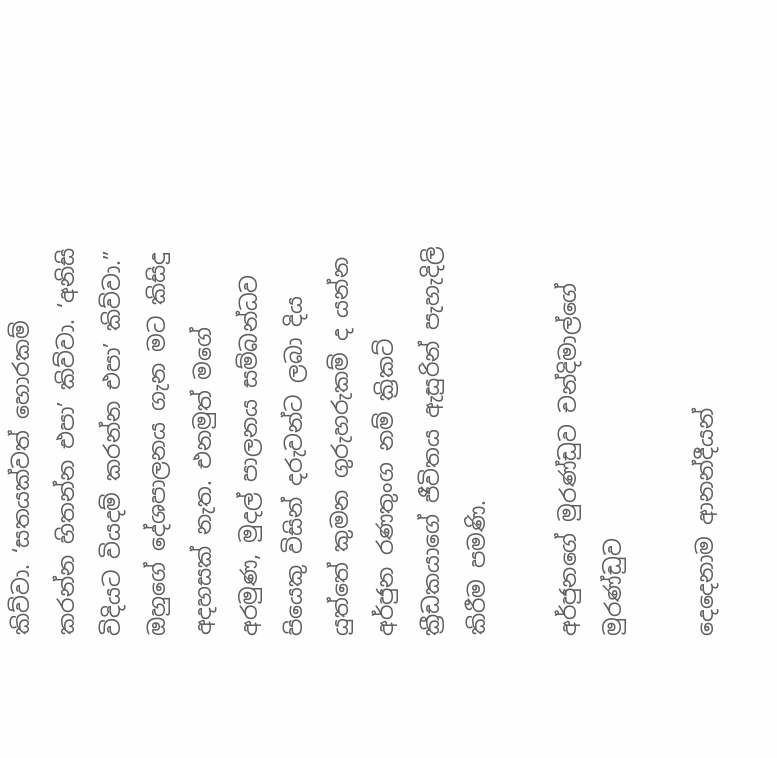කිව්වා. ‘සතයක්වත් හොරකම් කරන්න හිතන්න එපා’ කිව්වා. ‘අනිසි විදියට වියදම් කරන්න එපා’ කිව්වා.” ඔහුගේ දේශපාලනය ගැන මට කිසිදු අදහසක් නැත. එනමුත් මගේ අරමුණ, මුදල් පාලනය සම්බන්ධව පියෙකු විසින් දරුවන්ට ලබා දිය යුත්තේ කුමන ගුරුහරුකම් ද යන්න අර්ජුන රණතුංග නම් ක්‍රිකට් ක්‍රීඩකයාගේ ජීවිතය ඇසුරින් පැහැදිලි කිරීම පමණි.

අර්ජුනගේ මුරණ්ඩුව චන්දිමාල්ගේ මුරණ්ඩුව

දෙදෙනාම ආනන්දීයන්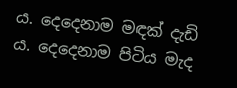ය. දෙදෙනාම මඳක් දැඩි ය. දෙදෙනාම පිටිය මැද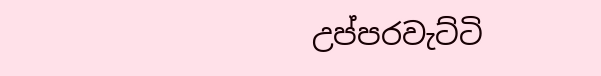උප්පරවැට්ටි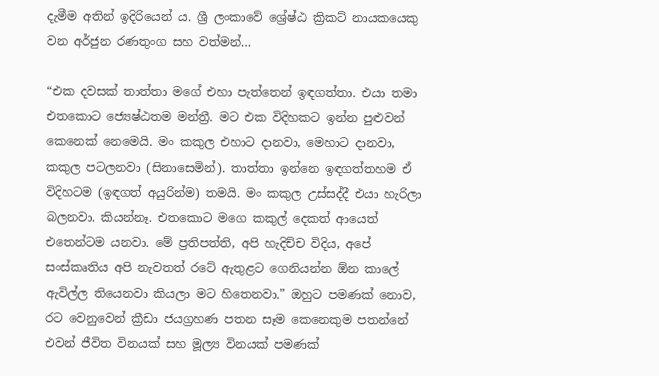දැමීම අතින් ඉදිරියෙන් ය. ශ්‍රී ලංකාවේ ශ්‍රේෂ්ඨ ක්‍රිකට් නායකයෙකු වන අර්ජුන රණතුංග සහ වත්මන්…

“එක දවසක් තාත්තා මගේ එහා පැත්තෙන් ඉඳගත්තා. එයා තමා එතකොට ජ්‍යෙෂ්ඨතම මන්ත්‍රී. මට එක විදිහකට ඉන්න පුළුවන් කෙනෙක් නෙමෙයි. මං කකුල එහාට දානවා, මෙහාට දානවා, කකුල පටලනවා (සිනාසෙමින්). තාත්තා ඉන්නෙ ඉඳගත්තහම ඒ විදිහටම (ඉඳගත් අයුරින්ම) තමයි. මං කකුල උස්සද්දී එයා හැරිලා බලනවා. කියන්නෑ. එතකොට මගෙ කකුල් දෙකත් ආයෙත් එතෙන්ටම යනවා. මේ ප්‍රතිපත්ති, අපි හැදිච්ච විදිය, අපේ සංස්කෘතිය අපි නැවතත් රටේ ඇතුළට ගෙනියන්න ඕන කාලේ ඇවිල්ල තියෙනවා කියලා මට හිතෙනවා.” ඔහුට පමණක් නොව, රට වෙනුවෙන් ක්‍රීඩා ජයග්‍රහණ පතන සෑම කෙනෙකුම පතන්නේ එවන් ජීවිත විනයක් සහ මූල්‍ය විනයක් පමණක්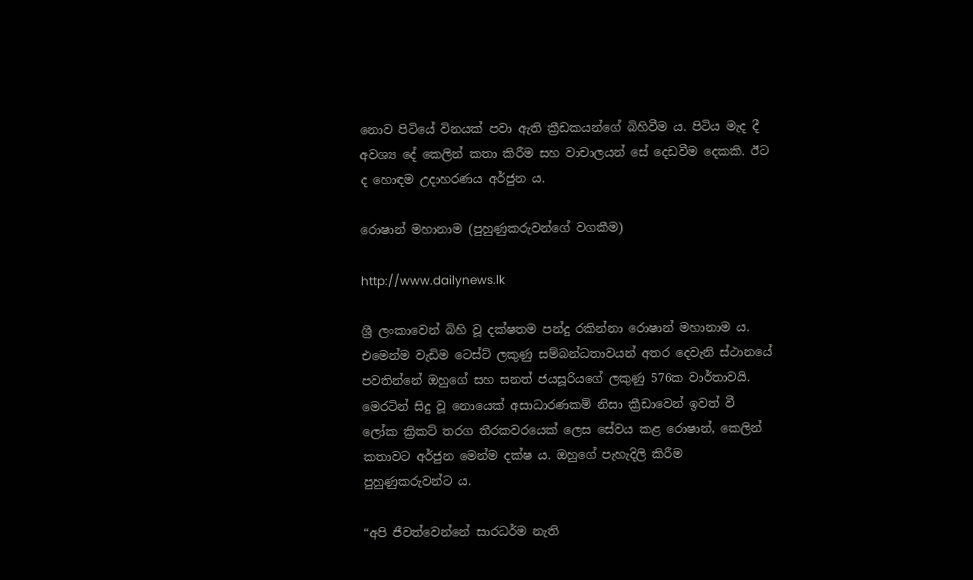නොව පිටියේ විනයක් පවා ඇති ක්‍රීඩකයන්ගේ බිහිවීම ය. පිටිය මැද දී අවශ්‍ය දේ කෙලින් කතා කිරීම සහ වාචාලයන් සේ දෙඩවීම දෙකකි. ඊට ද හොඳම උදාහරණය අර්ජුන ය.

රොෂාන් මහානාම (පුහුණුකරුවන්ගේ වගකීම)

http://www.dailynews.lk

ශ්‍රී ලංකාවෙන් බිහි වූ දක්ෂතම පන්දු රකින්නා රොෂාන් මහානාම ය. එමෙන්ම වැඩිම ටෙස්ට් ලකුණු සම්බන්ධතාවයන් අතර දෙවැනි ස්ථානයේ පවතින්නේ ඔහුගේ සහ සනත් ජයසූරියගේ ලකුණු 576ක වාර්තාවයි. මෙරටින් සිදු වූ නොයෙක් අසාධාරණකම් නිසා ක්‍රීඩාවෙන් ඉවත් වී ලෝක ක්‍රිකට් තරග තීරකවරයෙක් ලෙස සේවය කළ රොෂාන්, කෙලින් කතාවට අර්ජුන මෙන්ම දක්ෂ ය. ඔහුගේ පැහැදිලි කිරීම  පුහුණුකරුවන්ට ය.

“අපි ජීවත්වෙන්නේ සාරධර්ම නැති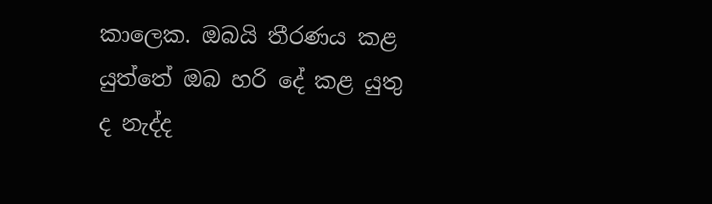කාලෙක. ඔබයි තීරණය කළ යුත්තේ ඔබ හරි දේ කළ යුතු ද නැද්ද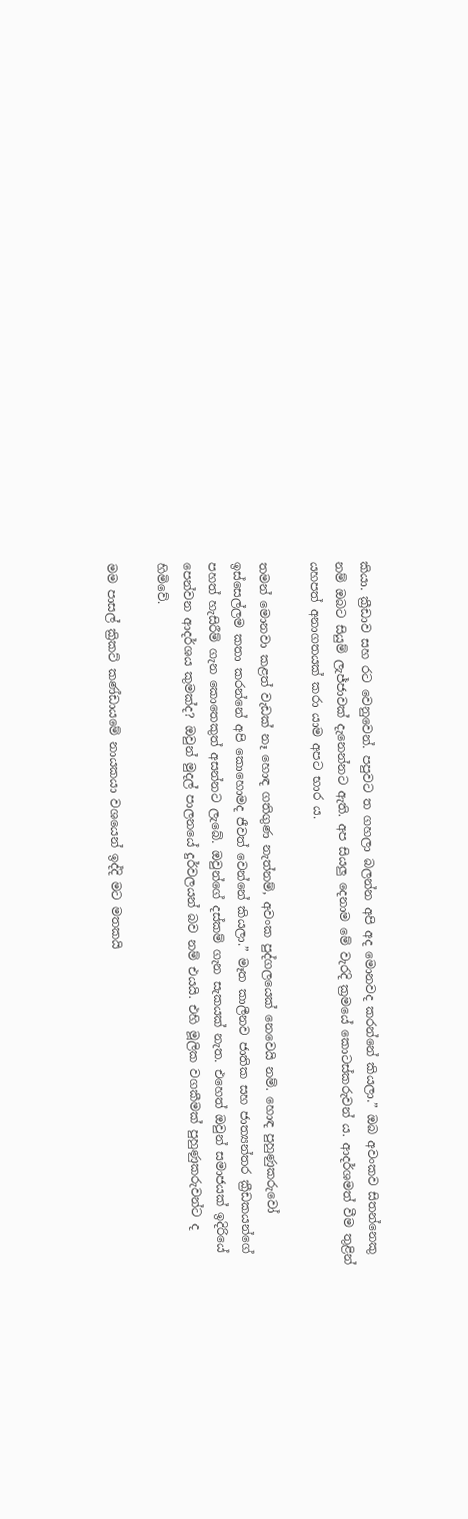කියා. ක්‍රීඩාව සහ රට වෙනුවෙන්. පපුවට ත ගහලා බලන්න අපි අද මොනවද කරන්නේ කියලා.” ඔබ අවංකව සිතන්නෙකු නම් ඔබට සියුම් ලැජ්ජාවක් දැනෙන්නට ඇති. අප සියලු දෙනාම මේ වැරදි ක්‍රමයේ කොටස්කරුවන් ය. ආදර්ශමත් වීම තුළින් යහපත් අනාගතයක් කරා යාම අපට භාර ය.

තමන් මොනවා කළත් වැඩක් නෑ හොඳ ගතිගුණ නැත්නම්, අවංක පුද්ගලයෙක් නෙවෙයි නම්. හොඳ පුහුණුකරුවෝ ඉස්සෙල්ලම කතා කරන්නේ අපි කොහොමද ජීවත් වෙන්නේ කියලා.” මෑත කාලීනව ජාතික සහ ජාත්‍යන්තර ක්‍රීඩකයන්ගේ පහත් හැසිරීම් ගැන කොතෙකුත් අසන්නට ලැබේ. ඔවුන්ගේ දස්කම් ගැන සැකයක් නැත. එහෙත් ඔවුන් සමාජයක් ඉදිරියේ පෙන්වන ආදර්ශය කුමක්ද? ඔවුන් මුදල් පාලනයේ දුර්වලයන් බව නම් එයයි. එහි මූලික වගකීමක් පුහුණුකරුවන්ට ද හිමිවේ.

මම පාසල් ක්‍රිකට් කණ්ඩායමේ නායකයා වශයෙන් ඉද්දි මට මතකයි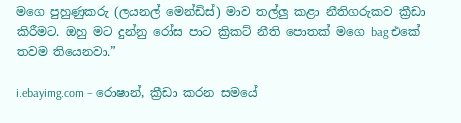මගෙ පුහුණුකරු (ලයනල් මෙන්ඩිස්) මාව තල්ලු කළා නීතිගරුකව ක්‍රීඩා කිරීමට. ඔහු මට දුන්නු රෝස පාට ක්‍රිකට් නීති පොතක් මගෙ bag එකේ තවම තියෙනවා.”

i.ebayimg.com – රොෂාන්, ක්‍රීඩා කරන සමයේ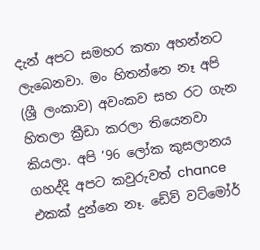දැන් අපට සමහර කතා අහන්නට ලැබෙනවා. මං හිතන්නෙ නෑ අපි (ශ්‍රී ලංකාව) අවංකව සහ රට ගැන හිතලා ක්‍රීඩා කරලා තියෙනවා කියලා. අපි ’96 ලෝක කුසලානය ගහද්දි අපට කවුරුවත් chance එකක් දුන්නෙ නෑ. ඩේව් වට්මෝර්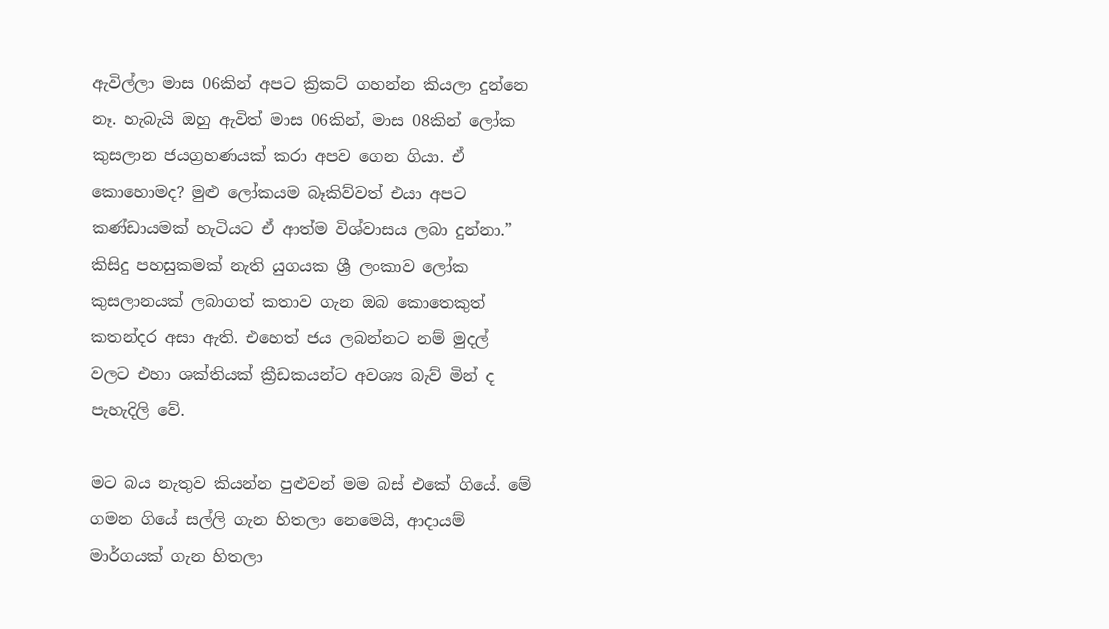ඇවිල්ලා මාස 06කින් අපට ක්‍රිකට් ගහන්න කියලා දුන්නෙ නෑ. හැබැයි ඔහු ඇවිත් මාස 06කින්, මාස 08කින් ලෝක කුසලාන ජයග්‍රහණයක් කරා අපව ගෙන ගියා. ඒ කොහොමද? මුළු ලෝකයම බෑකිව්වත් එයා අපට කණ්ඩායමක් හැටියට ඒ ආත්ම විශ්වාසය ලබා දුන්නා.” කිසිදු පහසුකමක් නැති යුගයක ශ්‍රී ලංකාව ලෝක කුසලානයක් ලබාගත් කතාව ගැන ඔබ කොතෙකුත් කතන්දර අසා ඇති. එහෙත් ජය ලබන්නට නම් මුදල් වලට එහා ශක්තියක් ක්‍රීඩකයන්ට අවශ්‍ය බැව් මින් ද පැහැදිලි වේ.

මට බය නැතුව කියන්න පුළුවන් මම බස් එකේ ගියේ. මේ ගමන ගියේ සල්ලි ගැන හිතලා නෙමෙයි, ආදායම් මාර්ගයක් ගැන හිතලා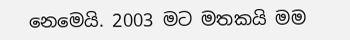නෙමෙයි. 2003 මට මතකයි මම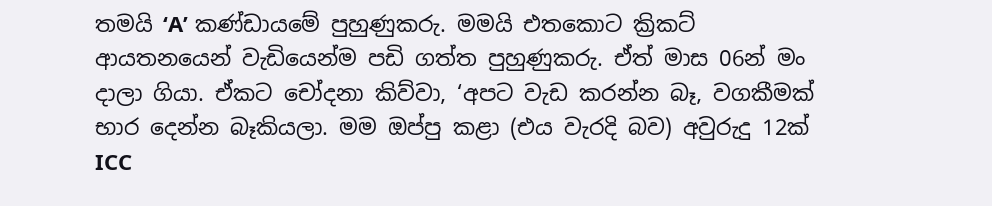තමයි ‘A’ කණ්ඩායමේ පුහුණුකරු. මමයි එතකොට ක්‍රිකට් ආයතනයෙන් වැඩියෙන්ම පඩි ගත්ත පුහුණුකරු. ඒත් මාස 06න් මං දාලා ගියා. ඒකට චෝදනා කිව්වා, ‘අපට වැඩ කරන්න බෑ, වගකීමක් භාර දෙන්න බෑකියලා. මම ඔප්පු කළා (එය වැරදි බව) අවුරුදු 12ක් ICC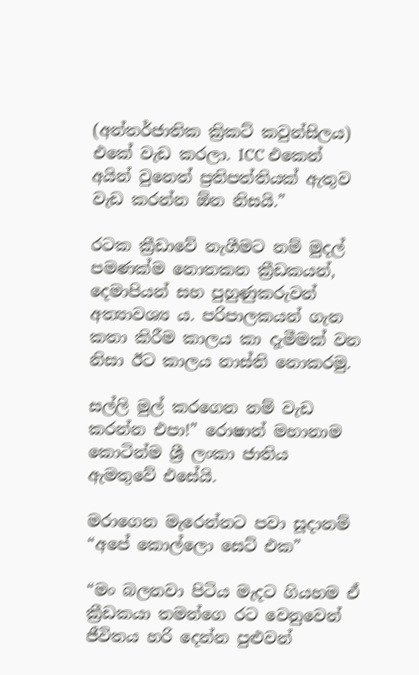(අන්තර්ජාතික ක්‍රිකට් කවුන්සිලය) එකේ වැඩ කරලා. ICC එකෙන් අයින් වුනෙත් ප්‍රතිපත්තියක් ඇතුව වැඩ කරන්න ඕන නිසයි.”

රටක ක්‍රීඩාවේ නැගීමට නම් මුදල් පමණක්ම නොතකන ක්‍රීඩකයන්, දෙමාපියන් සහ පුහුණුකරුවන් අත්‍යාවශ්‍ය ය. පරිපාලකයන් ගැන කතා කිරීම කාලය කා දැමීමක් වන නිසා ඊට කාලය නාස්ති නොකරමු.

සල්ලි මුල් කරගෙන නම් වැඩ කරන්න එපා!” රොෂාන් මහානාම කොටින්ම ශ්‍රී ලංකා ජාතිය ඇමතුවේ එසේයි.

මරාගෙන මැරෙන්නට පවා සූදානම් “අපේ කොල්ලො සෙට් එක”

“මං බලනවා පිටිය මැදට ගියහම ඒ ක්‍රීඩකයා තමන්ගෙ රට වෙනුවෙන් ජීවිතය හරි දෙන්න පුළුවන්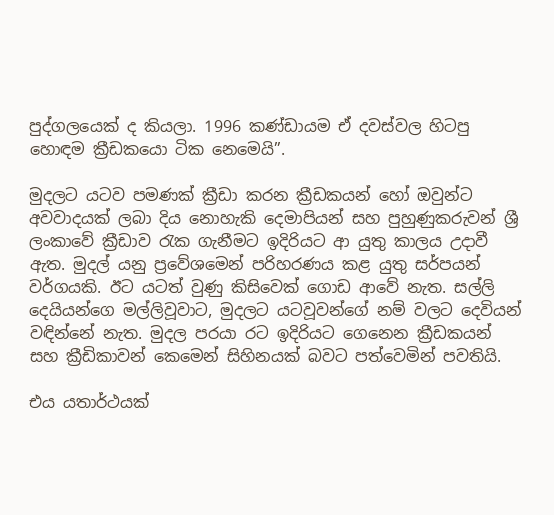පුද්ගලයෙක් ද කියලා. 1996 කණ්ඩායම ඒ දවස්වල හිටපු හොඳම ක්‍රීඩකයො ටික නෙමෙයි”.

මුදලට යටව පමණක් ක්‍රීඩා කරන ක්‍රීඩකයන් හෝ ඔවුන්ට අවවාදයක් ලබා දිය නොහැකි දෙමාපියන් සහ පුහුණුකරුවන් ශ්‍රී ලංකාවේ ක්‍රීඩාව රැක ගැනීමට ඉදිරියට ආ යුතු කාලය උදාවී ඇත. මුදල් යනු ප්‍රවේශමෙන් පරිහරණය කළ යුතු සර්පයන් වර්ගයකි. ඊට යටත් වුණු කිසිවෙක් ගොඩ ආවේ නැත. සල්ලි දෙයියන්ගෙ මල්ලිවූවාට, මුදලට යටවූවන්ගේ නම් වලට දෙවියන් වඳින්නේ නැත. මුදල පරයා රට ඉදිරියට ගෙනෙන ක්‍රීඩකයන් සහ ක්‍රීඩිකාවන් කෙමෙන් සිහිනයක් බවට පත්වෙමින් පවතියි.

එය යතාර්ථයක්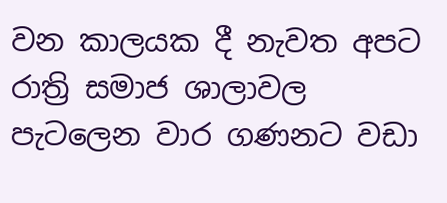වන කාලයක දී නැවත අපට රාත්‍රි සමාජ ශාලාවල පැටලෙන වාර ගණනට වඩා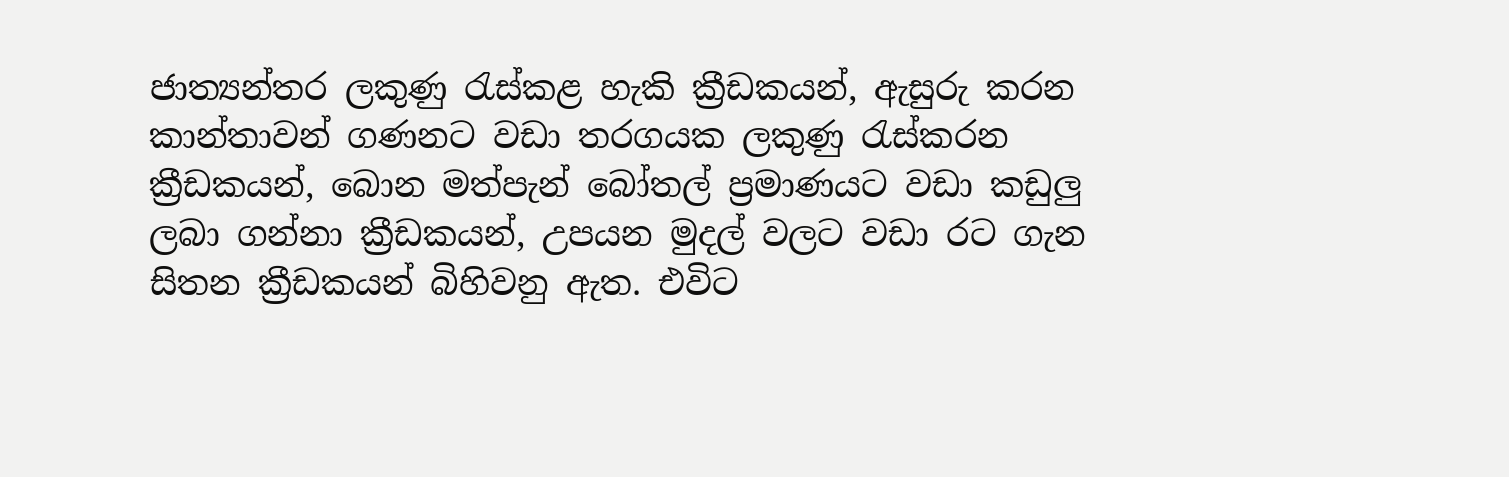ජාත්‍යන්තර ලකුණු රැස්කළ හැකි ක්‍රීඩකයන්, ඇසුරු කරන කාන්තාවන් ගණනට වඩා තරගයක ලකුණු රැස්කරන ක්‍රීඩකයන්, බොන මත්පැන් බෝතල් ප්‍රමාණයට වඩා කඩුලු ලබා ගන්නා ක්‍රීඩකයන්, උපයන මුදල් වලට වඩා රට ගැන සිතන ක්‍රීඩකයන් බිහිවනු ඇත. එවිට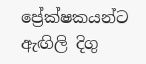ප්‍රේක්ෂකයන්ට ඇඟිලි දිගු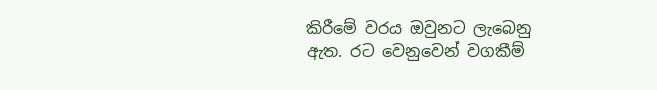කිරීමේ වරය ඔවුනට ලැබෙනු ඇත. රට වෙනුවෙන් වගකීම්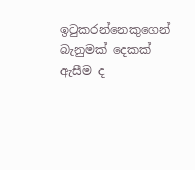ඉටුකරන්නෙකුගෙන් බැනුමක් දෙකක් ඇසීම ද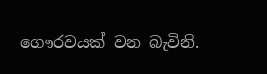ගෞරවයක් වන බැවිනි.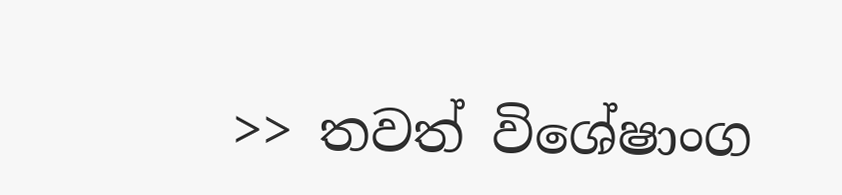>> තවත් විශේෂාංග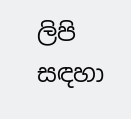ලිපි සඳහා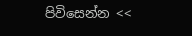පිවිසෙන්න <<